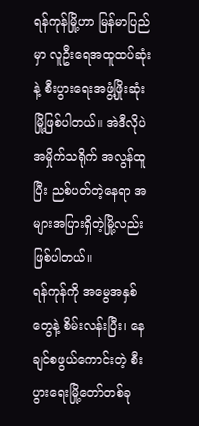ရန်ကုန်မြို့ဟာ မြန်မာပြည်မှာ လူဦးရေအထူထပ်ဆုံးနဲ့ စီးပွားရေးအဖွံ့ဖြိုးဆုံးမြို့ဖြစ်ပါတယ်။ အဲဒီလိုပဲ အမှိုက်သရိုက် အလွန်ထူပြီး ညစ်ပတ်တဲ့နေရာ အများအပြားရှိတဲ့မြို့လည်း ဖြစ်ပါတယ်။
ရန်ကုန်ကို အမွေအနှစ်တွေနဲ့ စိမ်းလန်းပြီး၊ နေချင်စဖွယ်ကောင်းတဲ့ စီးပွားရေးမြို့တော်တစ်ခု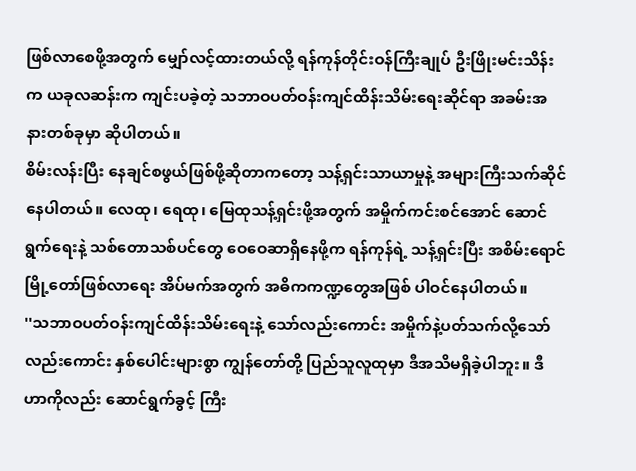ဖြစ်လာစေဖို့အတွက် မျှော်လင့်ထားတယ်လို့ ရန်ကုန်တိုင်းဝန်ကြီးချုပ် ဦးဖြိုးမင်းသိန်းက ယခုလဆန်းက ကျင်းပခဲ့တဲ့ သဘာဝပတ်ဝန်းကျင်ထိန်းသိမ်းရေးဆိုင်ရာ အခမ်းအနားတစ်ခုမှာ ဆိုပါတယ်။
စိမ်းလန်းပြီး နေချင်စဖွယ်ဖြစ်ဖို့ဆိုတာကတော့ သန့်ရှင်းသာယာမှုနဲ့ အများကြီးသက်ဆိုင်နေပါတယ်။ လေထု၊ ရေထု၊ မြေထုသန့်ရှင်းဖို့အတွက် အမှိုက်ကင်းစင်အောင် ဆောင်ရွက်ရေးနဲ့ သစ်တောသစ်ပင်တွေ ဝေဝေဆာရှိနေဖို့က ရန်ကုန်ရဲ့ သန့်ရှင်းပြီး အစိမ်းရောင်မြို့တော်ဖြစ်လာရေး အိပ်မက်အတွက် အဓိကကဏ္ဍတွေအဖြစ် ပါဝင်နေပါတယ်။
''သဘာဝပတ်ဝန်းကျင်ထိန်းသိမ်းရေးနဲ့ သော်လည်းကောင်း အမှိုက်နဲ့ပတ်သက်လို့သော်လည်းကောင်း နှစ်ပေါင်းများစွာ ကျွန်တော်တို့ ပြည်သူလူထုမှာ ဒီအသိမရှိခဲ့ပါဘူး။ ဒီဟာကိုလည်း ဆောင်ရွက်ခွင့် ကြီး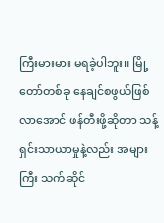ကြီးမားမား မရခဲ့ပါဘူး။ မြို့တော်တစ်ခု နေချင်စဖွယ်ဖြစ်လာအောင် ဖန်တီးဖို့ဆိုတာ သန့်ရှင်းသာယာမှုနဲ့လည်း အများကြီး သက်ဆိုင်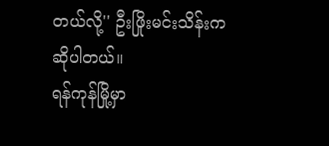တယ်လို့'' ဦးဖြိုးမင်းသိန်းက ဆိုပါတယ်။
ရန်ကုန်မြို့မှာ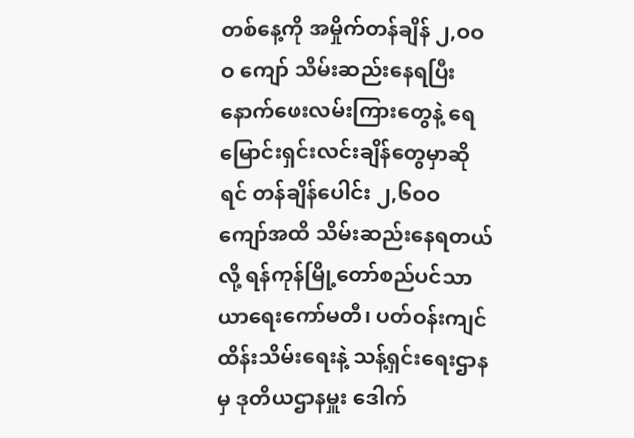တစ်နေ့ကို အမှိုက်တန်ချိန် ၂,ဝဝဝ ကျော် သိမ်းဆည်းနေရပြီး နောက်ဖေးလမ်းကြားတွေနဲ့ ရေမြောင်းရှင်းလင်းချိန်တွေမှာဆိုရင် တန်ချိန်ပေါင်း ၂,၆ဝဝ ကျော်အထိ သိမ်းဆည်းနေရတယ်လို့ ရန်ကုန်မြို့တော်စည်ပင်သာယာရေးကော်မတီ၊ ပတ်ဝန်းကျင်ထိန်းသိမ်းရေးနဲ့ သန့်ရှင်းရေးဌာနမှ ဒုတိယဌာနမှူး ဒေါက်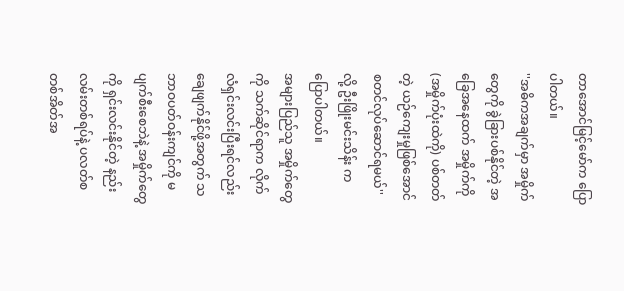တာအောင်မြင့်မော်က ပြောပါတယ်။
''အဓိကအချက်မှာ အမှိုက်တွေကို ခွဲခြားပစ်နိုင်တဲ့ အခြေအနေထက် အမှိုက်ကို (အမှိုက်ပုံးထဲကို) ပစ်တတ်တဲ့ ယဉ်ကျေးမှုဖြစ်အောင် စတင်လုပ်ဆောင်ရမယ်''လို့ ဦးဖြိုးမင်းသိန်း က ပြောပါတယ်။
အများပြည်သူ အမှိုက်တွေကို သက်ဆိုင်ရာက လိုက်လံရှင်းလင်းပြီးရင်လည်း ချေဖျက်နိုင်ဖို့အတွက် သဘာဝပတ်ဝန်းကျင်ကို မပျက်စီးစေဘဲနဲ့ အမှိုက်တွေကို ရှင်းလင်းနိုင်တဲ့ နည်းလမ်းတစ်ရပ်နဲ့ ပလတ်စတစ်အိတ်အ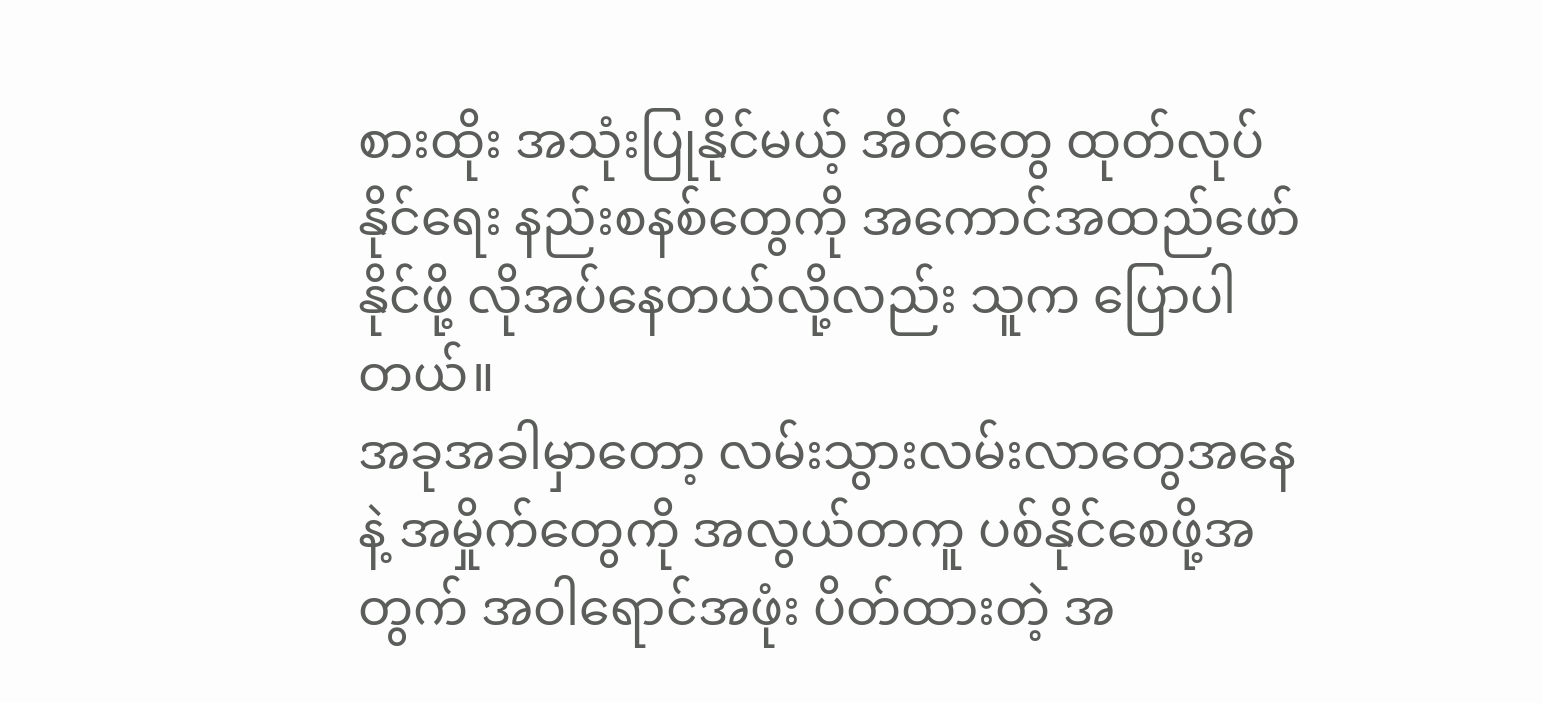စားထိုး အသုံးပြုနိုင်မယ့် အိတ်တွေ ထုတ်လုပ်နိုင်ရေး နည်းစနစ်တွေကို အကောင်အထည်ဖော်နိုင်ဖို့ လိုအပ်နေတယ်လို့လည်း သူက ပြောပါတယ်။
အခုအခါမှာတော့ လမ်းသွားလမ်းလာတွေအနေနဲ့ အမှိုက်တွေကို အလွယ်တကူ ပစ်နိုင်စေဖို့အတွက် အဝါရောင်အဖုံး ပိတ်ထားတဲ့ အ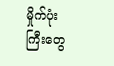မှိုက်ပုံးကြီးတွေ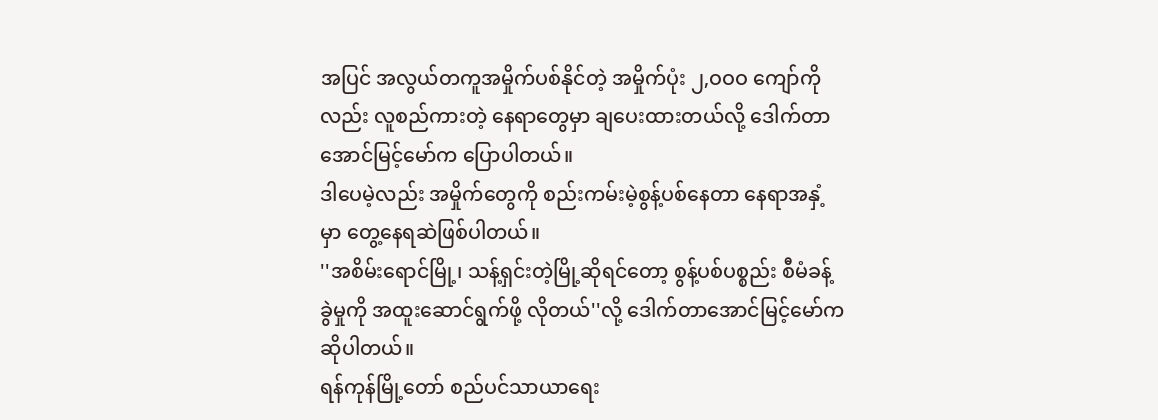အပြင် အလွယ်တကူအမှိုက်ပစ်နိုင်တဲ့ အမှိုက်ပုံး ၂,ဝဝဝ ကျော်ကိုလည်း လူစည်ကားတဲ့ နေရာတွေမှာ ချပေးထားတယ်လို့ ဒေါက်တာအောင်မြင့်မော်က ပြောပါတယ်။
ဒါပေမဲ့လည်း အမှိုက်တွေကို စည်းကမ်းမဲ့စွန့်ပစ်နေတာ နေရာအနှံ့မှာ တွေ့နေရဆဲဖြစ်ပါတယ်။
''အစိမ်းရောင်မြို့၊ သန့်ရှင်းတဲ့မြို့ဆိုရင်တော့ စွန့်ပစ်ပစ္စည်း စီမံခန့်ခွဲမှုကို အထူးဆောင်ရွက်ဖို့ လိုတယ်''လို့ ဒေါက်တာအောင်မြင့်မော်က ဆိုပါတယ်။
ရန်ကုန်မြို့တော် စည်ပင်သာယာရေး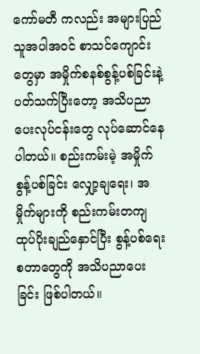ကော်မတီ ကလည်း အများပြည်သူအပါအဝင် စာသင်ကျောင်းတွေမှာ အမှိုက်စနစ်စွန့်ပစ်ခြင်းနဲ့ ပတ်သက်ပြီးတော့ အသိပညာပေးလုပ်ငန်းတွေ လုပ်ဆောင်နေပါတယ်။ စည်းကမ်းမဲ့ အမှိုက်စွန့်ပစ်ခြင်း လျှော့ချရေး၊ အမှိုက်များကို စည်းကမ်းတကျထုပ်ပိုးချည်နှောင်ပြီး စွန့်ပစ်ရေး စတာတွေကို အသိပညာပေးခြင်း ဖြစ်ပါတယ်။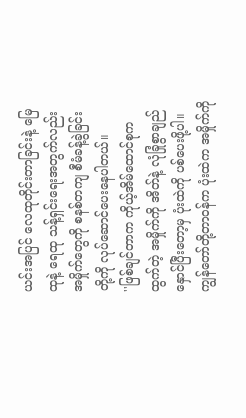ယင်းအပြင် လေထုတိုင်းတာခြင်းနဲ့ မြေထုနဲ့ ရေထု သန့်ရှင်းရေးအတွက်လည်း အမှိုက်တွေကို စနစ်တကျ စီမံခန့်ခွဲခြင်းတို့ကို လုပ်ဆောင်ပေးနေပါတယ်။
''ဖြစ်ချင်တာက ကိုယ့်အိမ်ထောင်စုကထွက်တဲ့ အမှိုက်ကို အိတ်နဲ့ လုံခြုံစွာချည်နှောင်ပြီးတော့မှ ပုံးထဲကို ပစ်ပေးဖို့ပါ။ ကျွန်တော်တို့တာဝန်က ပုံးထဲက အမှိုက်ကို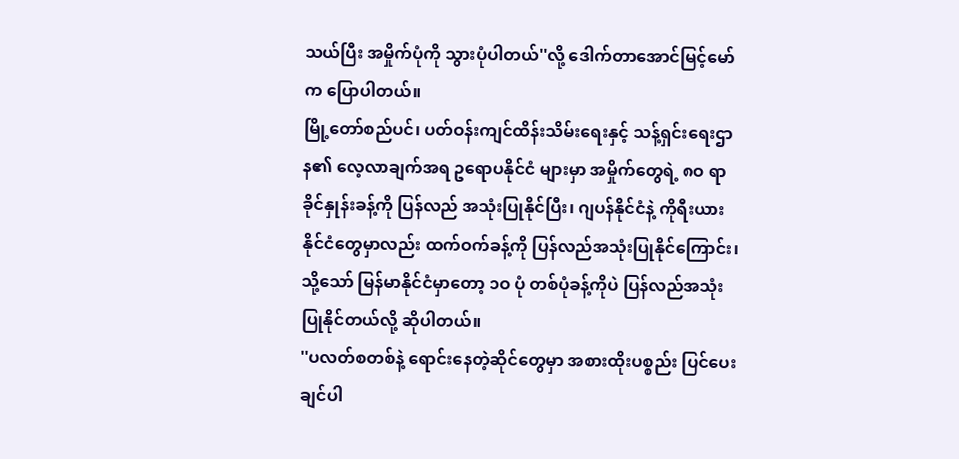သယ်ပြီး အမှိုက်ပုံကို သွားပုံပါတယ်''လို့ ဒေါက်တာအောင်မြင့်မော်က ပြောပါတယ်။
မြို့တော်စည်ပင်၊ ပတ်ဝန်းကျင်ထိန်းသိမ်းရေးနှင့် သန့်ရှင်းရေးဌာန၏ လေ့လာချက်အရ ဥရောပနိုင်ငံ များမှာ အမှိုက်တွေရဲ့ ၈ဝ ရာခိုင်နှုန်းခန့်ကို ပြန်လည် အသုံးပြုနိုင်ပြီး၊ ဂျပန်နိုင်ငံနဲ့ ကိုရီးယားနိုင်ငံတွေမှာလည်း ထက်ဝက်ခန့်ကို ပြန်လည်အသုံးပြုနိုင်ကြောင်း၊ သို့သော် မြန်မာနိုင်ငံမှာတော့ ၁ဝ ပုံ တစ်ပုံခန့်ကိုပဲ ပြန်လည်အသုံးပြုနိုင်တယ်လို့ ဆိုပါတယ်။
''ပလတ်စတစ်နဲ့ ရောင်းနေတဲ့ဆိုင်တွေမှာ အစားထိုးပစ္စည်း ပြင်ပေးချင်ပါ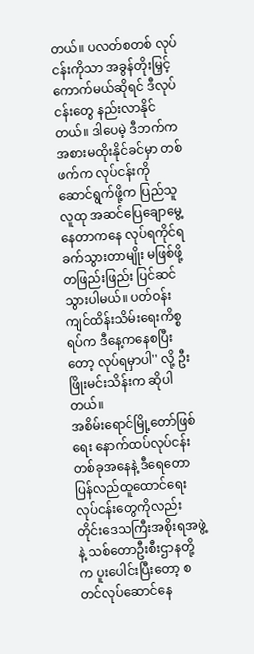တယ်။ ပလတ်စတစ် လုပ်ငန်းကိုသာ အခွန်တိုးမြှင့်ကောက်မယ်ဆိုရင် ဒီလုပ်ငန်းတွေ နည်းလာနိုင်တယ်။ ဒါပေမဲ့ ဒီဘက်က အစားမထိုးနိုင်ခင်မှာ တစ်ဖက်က လုပ်ငန်းကို ဆောင်ရွက်ဖို့က ပြည်သူလူထု အဆင်ပြေချောမွေ့ နေတာကနေ လုပ်ရကိုင်ရခက်သွားတာမျိုး မဖြစ်ဖို့ တဖြည်းဖြည်း ပြင်ဆင်သွားပါမယ်။ ပတ်ဝန်းကျင်ထိန်းသိမ်းရေးကိစ္စရပ်က ဒီနေ့ကနေစပြီးတော့ လုပ်ရမှာပါ'' လို့ ဦးဖြိုးမင်းသိန်းက ဆိုပါတယ်။
အစိမ်းရောင်မြို့တော်ဖြစ်ရေး နောက်ထပ်လုပ်ငန်း တစ်ခုအနေနဲ့ ဒီရေတော ပြန်လည်ထူထောင်ရေး လုပ်ငန်းတွေကိုလည်း တိုင်းဒေသကြီးအစိုးရအဖွဲ့နဲ့ သစ်တောဦးစီးဌာနတို့က ပူးပေါင်းပြီးတော့ စတင်လုပ်ဆောင်နေ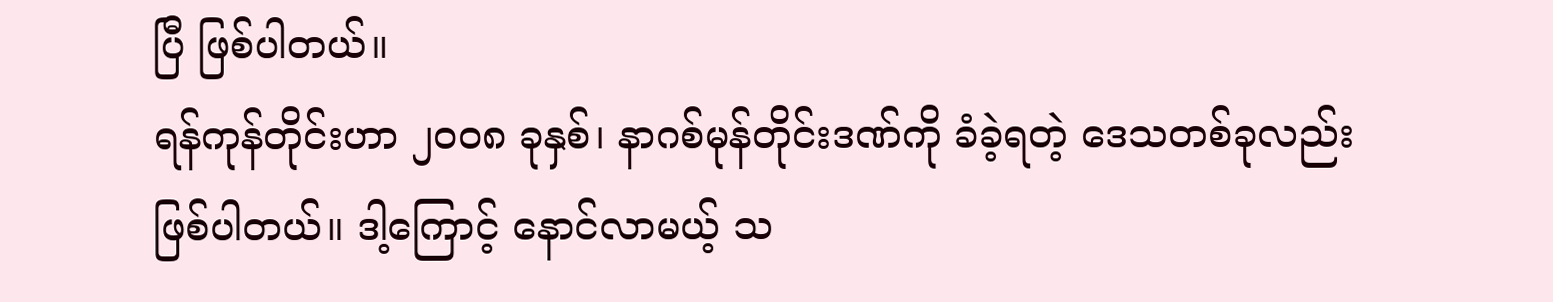ပြီ ဖြစ်ပါတယ်။
ရန်ကုန်တိုင်းဟာ ၂ဝဝ၈ ခုနှစ်၊ နာဂစ်မုန်တိုင်းဒဏ်ကို ခံခဲ့ရတဲ့ ဒေသတစ်ခုလည်း ဖြစ်ပါတယ်။ ဒါ့ကြောင့် နောင်လာမယ့် သ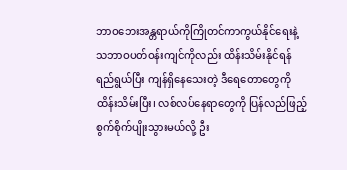ဘာဝဘေးအန္တရာယ်ကိုကြိုတင်ကာကွယ်နိုင်ရေးနဲ့ သဘာဝပတ်ဝန်းကျင်ကိုလည်း ထိန်းသိမ်းနိုင်ရန်ရည်ရွယ်ပြီး ကျန်ရှိနေသေးတဲ့ ဒီရေတောတွေကို ထိန်းသိမ်းပြီး၊ လစ်လပ်နေရာတွေကို ပြန်လည်ဖြည့်စွက်စိုက်ပျိုးသွားမယ်လို့ ဦး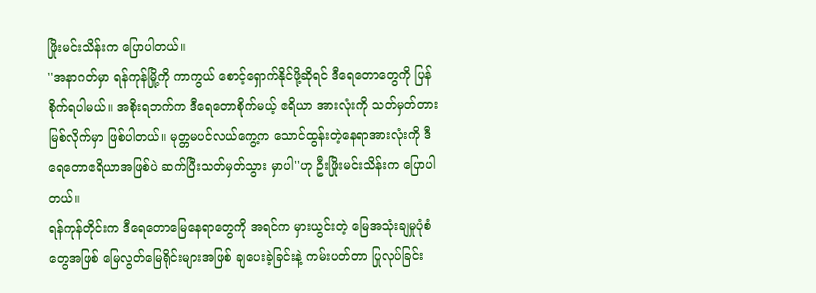ဖြိုးမင်းသိန်းက ပြောပါတယ်။
''အနာဂတ်မှာ ရန်ကုန်မြို့ကို ကာကွယ် စောင့်ရှောက်နိုင်ဖို့ဆိုရင် ဒီရေတောတွေကို ပြန်စိုက်ရပါမယ်။ အစိုးရဘက်က ဒီရေတောစိုက်မယ့် ဧရိယာ အားလုံးကို သတ်မှတ်တားမြစ်လိုက်မှာ ဖြစ်ပါတယ်။ မုတ္တမပင်လယ်ကွေ့က သောင်ထွန်းတဲ့နေရာအားလုံးကို ဒီရေတောဧရိယာအဖြစ်ပဲ ဆက်ပြီးသတ်မှတ်သွား မှာပါ''ဟု ဦးဖြိုးမင်းသိန်းက ပြောပါတယ်။
ရန်ကုန်တိုင်းက ဒီရေတောမြေနေရာတွေကို အရင်က မှားယွင်းတဲ့ မြေအသုံးချမှုပုံစံတွေအဖြစ် မြေလွတ်မြေရိုင်းများအဖြစ် ချပေးခဲ့ခြင်းနဲ့ ကမ်းပတ်တာ ပြုလုပ်ခြင်း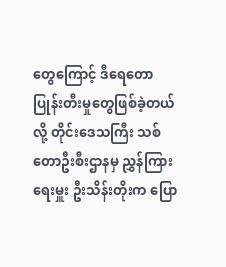တွေကြောင့် ဒီရေတော ပြုန်းတီးမှုတွေဖြစ်ခဲ့တယ်လို့ တိုင်းဒေသကြီး သစ်တောဦးစီးဌာနမှ ညွှန်ကြားရေးမှူး ဦးသိန်းတိုးက ပြော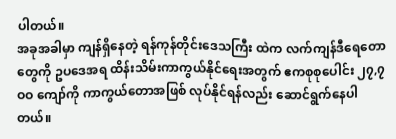ပါတယ်။
အခုအခါမှာ ကျန်ရှိနေတဲ့ ရန်ကုန်တိုင်းဒေသကြီး ထဲက လက်ကျန်ဒီရေတောတွေကို ဥပဒေအရ ထိန်းသိမ်းကာကွယ်နိုင်ရေးအတွက် ဧကစုစုပေါင်း ၂၇,၇ဝဝ ကျော်ကို ကာကွယ်တောအဖြစ် လုပ်နိုင်ရန်လည်း ဆောင်ရွက်နေပါတယ်။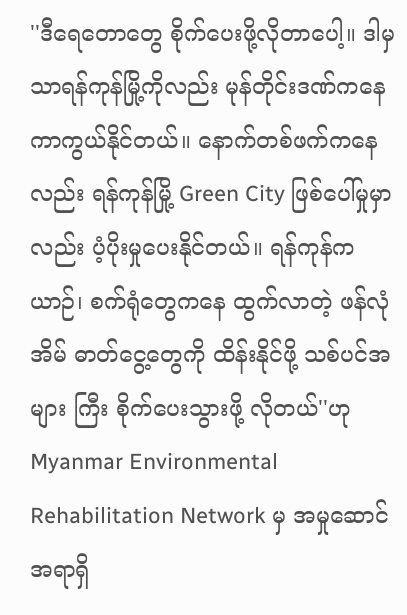''ဒီရေတောတွေ စိုက်ပေးဖို့လိုတာပေါ့။ ဒါမှသာရန်ကုန်မြို့ကိုလည်း မုန်တိုင်းဒဏ်ကနေ ကာကွယ်နိုင်တယ်။ နောက်တစ်ဖက်ကနေလည်း ရန်ကုန်မြို့ Green City ဖြစ်ပေါ်မှုမှာလည်း ပံ့ပိုးမှုပေးနိုင်တယ်။ ရန်ကုန်က ယာဉ်၊ စက်ရုံတွေကနေ ထွက်လာတဲ့ ဖန်လုံအိမ် ဓာတ်ငွေ့တွေကို ထိန်းနိုင်ဖို့ သစ်ပင်အများ ကြီး စိုက်ပေးသွားဖို့ လိုတယ်''ဟု Myanmar Environmental Rehabilitation Network မှ အမှုဆောင် အရာရှိ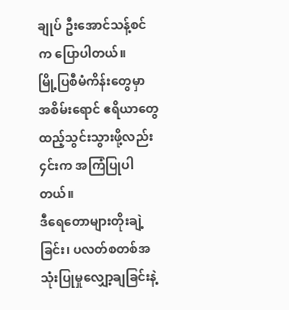ချုပ် ဦးအောင်သန့်စင်က ပြောပါတယ်။
မြို့ပြစီမံကိန်းတွေမှာ အစိမ်းရောင် ဧရိယာတွေ ထည့်သွင်းသွားဖို့လည်း ၄င်းက အကြံပြုပါတယ်။
ဒီရေတောများတိုးချဲ့ခြင်း၊ ပလတ်စတစ်အသုံးပြုမှုလျှော့ချခြင်းနဲ့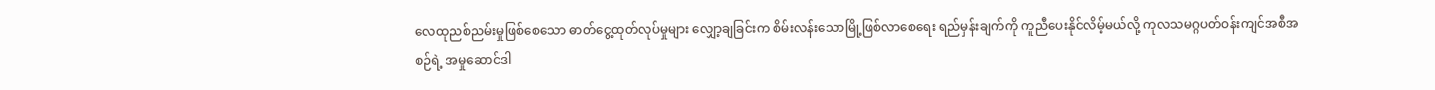လေထုညစ်ညမ်းမှုဖြစ်စေသော ဓာတ်ငွေ့ထုတ်လုပ်မှုများ လျှော့ချခြင်းက စိမ်းလန်းသောမြို့ဖြစ်လာစေရေး ရည်မှန်းချက်ကို ကူညီပေးနိုင်လိမ့်မယ်လို့ ကုလသမဂ္ဂပတ်ဝန်းကျင်အစီအစဉ်ရဲ့ အမှုဆောင်ဒါ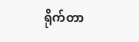ရိုက်တာ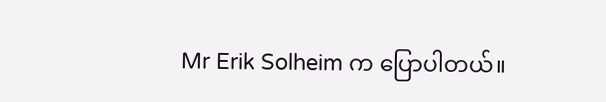Mr Erik Solheim က ပြောပါတယ်။